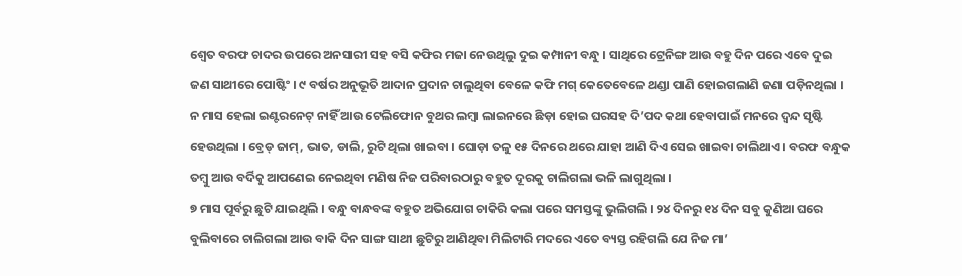ଶ୍ଵେତ ବରଫ ଚାଦର ଉପରେ ଅନସାରୀ ସହ ବସି କଫିର ମଜା ନେଉଥିଲୁ ଦୁଇ କମ୍ପାନୀ ବନ୍ଧୁ । ସାଥିରେ ଟ୍ରେନିଙ୍ଗ ଆଉ ବହୁ ଦିନ ପରେ ଏବେ ଦୁଇ ଜଣ ସାଥୀରେ ପୋଷ୍ଟିଂ । ୯ ବର୍ଷର ଅନୁଭୂତି ଆଦାନ ପ୍ରଦାନ ଚାଲୁଥିବା ବେଳେ କଫି ମଗ୍ କେତେବେଳେ ଥଣ୍ଡା ପାଣି ହୋଇଗଲାଣି ଜଣା ପଡ଼ିନଥିଲା । ନ ମାସ ହେଲା ଇଣ୍ଟରନେଟ୍ ନାହିଁ ଆଉ ଟେଲିଫୋନ ବୁଥର ଲମ୍ବା ଲାଇନରେ ଛିଡ଼ା ହୋଇ ଘରସହ ଦି’ପଦ କଥା ହେବାପାଇଁ ମନରେ ଦ୍ଵନ୍ଦ ସୃଷ୍ଟି ହେଉଥିଲା । ବ୍ରେଡ୍ ଜାମ୍, ଭାତ, ଡାଲି, ରୁଟି ଥିଲା ଖାଇବା । ଘୋଡ଼ା ତଳୁ ୧୫ ଦିନରେ ଥରେ ଯାହା ଆଣି ଦିଏ ସେଇ ଖାଇବା ଚାଲିଥାଏ । ବରଫ ବନ୍ଧୁକ ତମ୍ବୁ ଆଉ ବର୍ଦିକୁ ଆପଣେଇ ନେଇଥିବା ମଣିଷ ନିଜ ପରିବାରଠାରୁ ବହୁତ ଦୂରକୁ ଚାଲିଗଲା ଭଳି ଲାଗୁଥିଲା ।
୭ ମାସ ପୂର୍ବରୁ ଛୁଟି ଯାଇଥିଲି । ବନ୍ଧୁ ବାନ୍ଧବଙ୍କ ବହୁତ ଅଭିଯୋଗ ଚାକିରି କଲା ପରେ ସମସ୍ତଙ୍କୁ ଭୁଲିଗଲି । ୨୪ ଦିନରୁ ୧୪ ଦିନ ସବୁ କୁଣିଆ ଘରେ ବୁଲିବାରେ ଚାଲିଗଲା ଆଉ ବାକି ଦିନ ସାଙ୍ଗ ସାଥୀ ଛୁଟିରୁ ଆଣିଥିବା ମିଲିଟାରି ମଦରେ ଏତେ ବ୍ୟସ୍ତ ରହିଗଲି ଯେ ନିଜ ମା’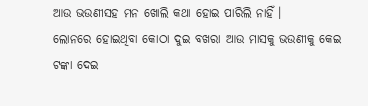ଆଉ ଭଉଣୀସହ ମନ ଖୋଲି କଥା ହୋଇ ପାରିଲି ନାହିଁ ।
ଲୋନରେ ହୋଇଥିବା କୋଠା ଦୁଇ ବଖରା ଆଉ ମାସକୁ ଭଉଣୀକୁ କେଇ ଟଙ୍କା ଦେଇ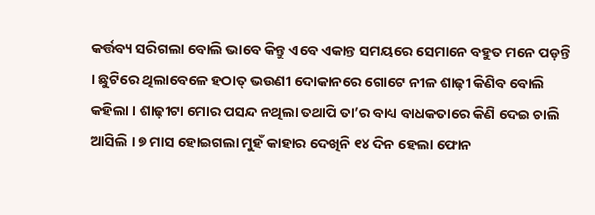କର୍ତ୍ତବ୍ୟ ସରିଗଲା ବୋଲି ଭାବେ କିନ୍ତୁ ଏବେ ଏକାନ୍ତ ସମୟରେ ସେମାନେ ବହୁତ ମନେ ପଡ଼ନ୍ତି । ଛୁଟିରେ ଥିଲାବେଳେ ହଠାତ୍ ଭଉଣୀ ଦୋକାନରେ ଗୋଟେ ନୀଳ ଶାଢ଼ୀ କିଣିବ ବୋଲି କହିଲା । ଶାଢ଼ୀଟା ମୋର ପସନ୍ଦ ନଥିଲା ତଥାପି ତା’ର ବାଧ୍ୟ ବାଧକତାରେ କିଣି ଦେଇ ଚାଲି ଆସିଲି । ୭ ମାସ ହୋଇଗଲା ମୁହଁ କାହାର ଦେଖିନି ୧୪ ଦିନ ହେଲା ଫୋନ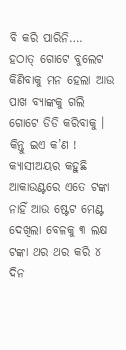ବି କରି ପାରିନି….
ହଠାତ୍ ଗୋଟେ ବୁଲେଟ କିଣିବାକୁ ମନ ହେଲା ଆଉ ପାଖ ବ୍ୟାଙ୍କକୁ ଗଲି ଗୋଟେ ଡିଡି କରିବାକୁ । କିନ୍ତୁ ଇଏ କ’ଣ ! କ୍ୟାସୀଅୟର କହୁଛି ଆକାଉଣ୍ଟରେ ଏତେ ଟଙ୍କା ନାହିଁ ଆଉ ଷ୍ଟେଟ ମେଣ୍ଟ ଦେଖିଲା ବେଳକୁ ୩ ଲକ୍ଷ ଟଙ୍କା ଥର ଥର କରି ୪ ଦିନ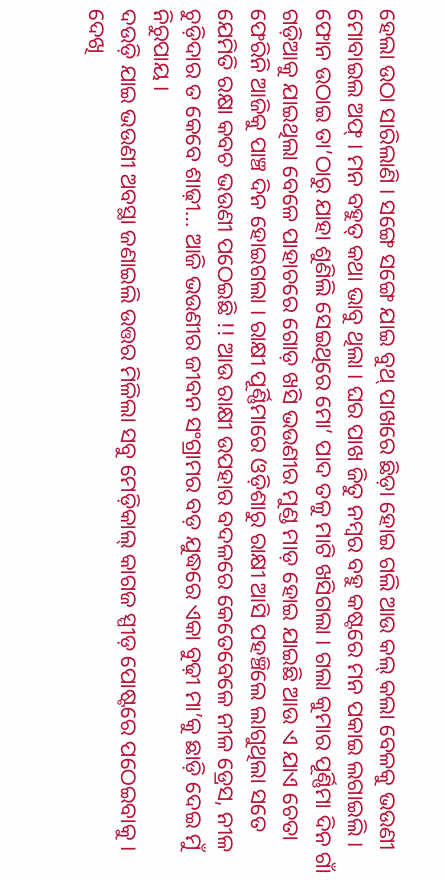ହେଲା ଉଠା ସାରିଲାଣି । ସଙ୍ଗେ ସଙ୍ଗେ ଯାଇ ବୁଥ୍ ପାଖରେ ଛିଡ଼ା ହୋଇ ଗଲି ଆଉ କଲ୍ କଲା ବେଳକୁ ଭଉଣୀ ମୋବାଇଲ ଅଫ୍ । ମନ ବହୁତ୍ କଥା ଭାବୁ ଥିଲା । ଘର ପାଖ ଜିତୁ ନମ୍ୱର ବହୁ କଷ୍ଟରେ ମନ ପକାଇ ଲଗାଇଲି । ଫୋନ ଉଠାଇ ତା’ଠାରୁ ଯାହା ଶୁଣିଲି ସେଇଥିରେ ମୋ’ ପାଦ ତଳୁ ମାଟି ଖସିଗଲା । ଗଲା କୁମାର ପୂର୍ଣ୍ଣିମା ଦିନ ଗାଁ ଗଡ଼ିଆକୁ ଯାଇଥିଲା ବେଳେ ପାହାଚରେ ଗୋଡ଼ ଖସି ଭଉଣୀର ମୁଣ୍ଡ ମାଡ଼ ହୋଇ ଯାଇଛି ଆଉ ଏ ଯାଏ ଚେତା ଫେରିନି ଆଜିକୁ ପାଞ୍ଚ ଦିନ ହୋଇଗଲା । ରାକ୍ଷୀ ପୂର୍ଣ୍ଣିମାରେ ଓଡ଼ିଶାରୁ ରାକ୍ଷୀ ଆସି ପହଞ୍ଚିଲେ ଲାଗୁଥିଲା ସତେ ଯେମିତି ରକ୍ଷା କବଚ ଭଉଣୀ ପଠେଇଛି !! ଆଉ ରାକ୍ଷୀ ଉପହାର ବଦଳରେ କେତେବେଳେ ନୀଳ ଡ୍ରେସ, ନୀଳ ଚୁଡ଼ିଦାର ତ କେବେ ଶାଢ଼ୀ… ଆଜି ଭଉଣୀର ଜୀବନ ସଂଗ୍ରାମର ବଡ଼ ଯୁଦ୍ଧରେ ଏକା ବୁଢ଼ୀ ମା’କୁ ଛାଡ଼ି ଦେଇ ମୁଁ ନିରୁପାୟ ।
ଦଉଡ଼ି ଯାଇ ଭଉଣୀ ଅବସ୍ଥା ଜଣାଇଲି ଉତ୍ତର ମିଳିଲା ସବୁ ମେଡ଼ିକାଲ୍ କାଗଜ ସ୍ପୀଡ଼ ପୋଷ୍ଟରେ ପଠେଇବାକୁ । ଦେଖି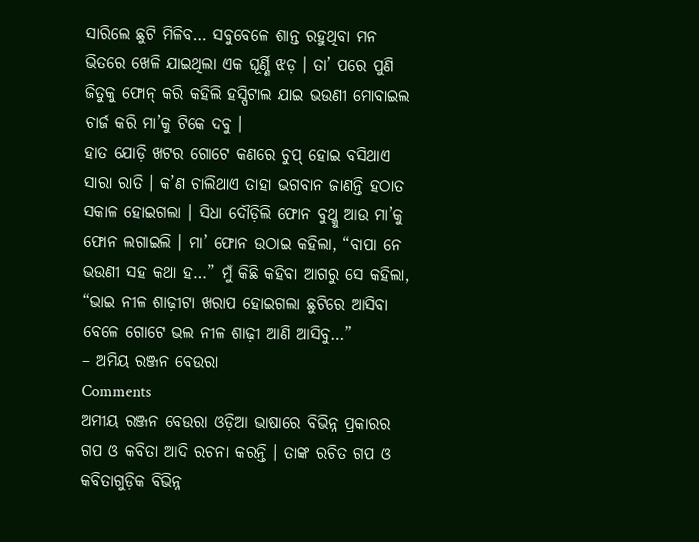ସାରିଲେ ଛୁଟି ମିଳିବ… ସବୁବେଳେ ଶାନ୍ତ ରହୁଥିବା ମନ ଭିତରେ ଖେଳି ଯାଇଥିଲା ଏକ ଘୂର୍ଣ୍ଣି ଝଡ଼ । ତା’ ପରେ ପୁଣି ଜିତୁକୁ ଫୋନ୍ କରି କହିଲି ହସ୍ପିଟାଲ ଯାଇ ଭଉଣୀ ମୋବାଇଲ ଚାର୍ଜ କରି ମା’କୁ ଟିକେ ଦବୁ ।
ହାତ ଯୋଡ଼ି ଖଟର ଗୋଟେ କଣରେ ଚୁପ୍ ହୋଇ ବସିଥାଏ ସାରା ରାତି । କ’ଣ ଚାଲିଥାଏ ତାହା ଭଗବାନ ଜାଣନ୍ତି ହଠାତ ସକାଳ ହୋଇଗଲା । ସିଧା ଦୌଡ଼ିଲି ଫୋନ ବୁଥ୍କୁ ଆଉ ମା’କୁ ଫୋନ ଲଗାଇଲି । ମା’ ଫୋନ ଉଠାଇ କହିଲା, “ବାପା ନେ ଭଉଣୀ ସହ କଥା ହ…” ମୁଁ କିଛି କହିବା ଆଗରୁ ସେ କହିଲା, “ଭାଇ ନୀଳ ଶାଢ଼ୀଟା ଖରାପ ହୋଇଗଲା ଛୁଟିରେ ଆସିବା ବେଳେ ଗୋଟେ ଭଲ ନୀଳ ଶାଢ଼ୀ ଆଣି ଆସିବୁ…”
– ଅମିୟ ରଞ୍ଜନ ବେଉରା
Comments
ଅମୀୟ ରଞ୍ଜନ ବେଉରା ଓଡ଼ିଆ ଭାଷାରେ ବିଭିନ୍ନ ପ୍ରକାରର ଗପ ଓ କବିତା ଆଦି ରଚନା କରନ୍ତି । ତାଙ୍କ ରଚିତ ଗପ ଓ କବିତାଗୁଡ଼ିକ ବିଭିନ୍ନ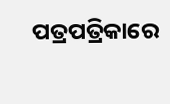ପତ୍ରପତ୍ରିକାରେ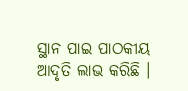ସ୍ଥାନ ପାଇ ପାଠକୀୟ ଆଦୃତି ଲାଭ କରିଛି ।